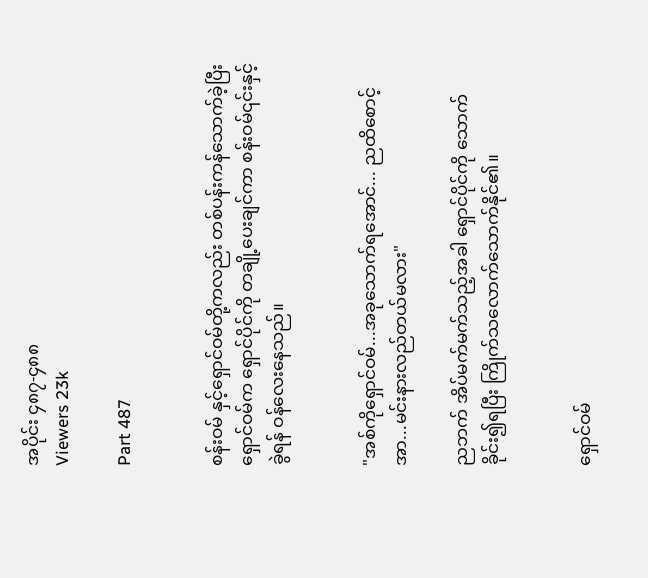အပိုင်း ၄၈၇-၄၈၈
Viewers 23k

Part 487


စန်းဝမ် နှင့်ရှောင်ဝမ်တို့ကလည်း တစ်ပန်းကန်သောက်ခဲ့ပြီး ရှောင်ဝမ်က ရှောင်ပိုင်ကို တချို့ပေးချင်ကာ စန်းဝမ်၎င်းနှင့်ခွဲရန် ဝန်လေးနေသည်။


"အစ်ကိုရှောင်ဝမ်...အခုသောက်ရအောင်... ညထိစောင့် အာ...မင်းနားလည်တယ်မလား"

ညဘက် အိပ်မက်မက်သည့်အခါ ရှောင်ပိုင်ကို သောက်ခိုင်း၍ရပြီး ကြိုက်သလောက်သောက်နိုင်၏။


ရှောင်ဝမ်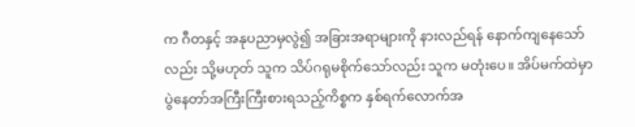က ဂီတနှင့် အနုပညာမှလွဲ၍ အခြားအရာများကို နားလည်ရန် နောက်ကျနေသော်လည်း သို့မဟုတ် သူက သိပ်ဂရုမစိုက်သော်လည်း သူက မတုံးပေ။ အိပ်မက်ထဲမှာ ပွဲနေတာ်အကြီးကြီးစားရသည့်ကိစ္စက နှစ်ရက်လောက်အ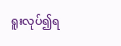ရူးလုပ်၍ရ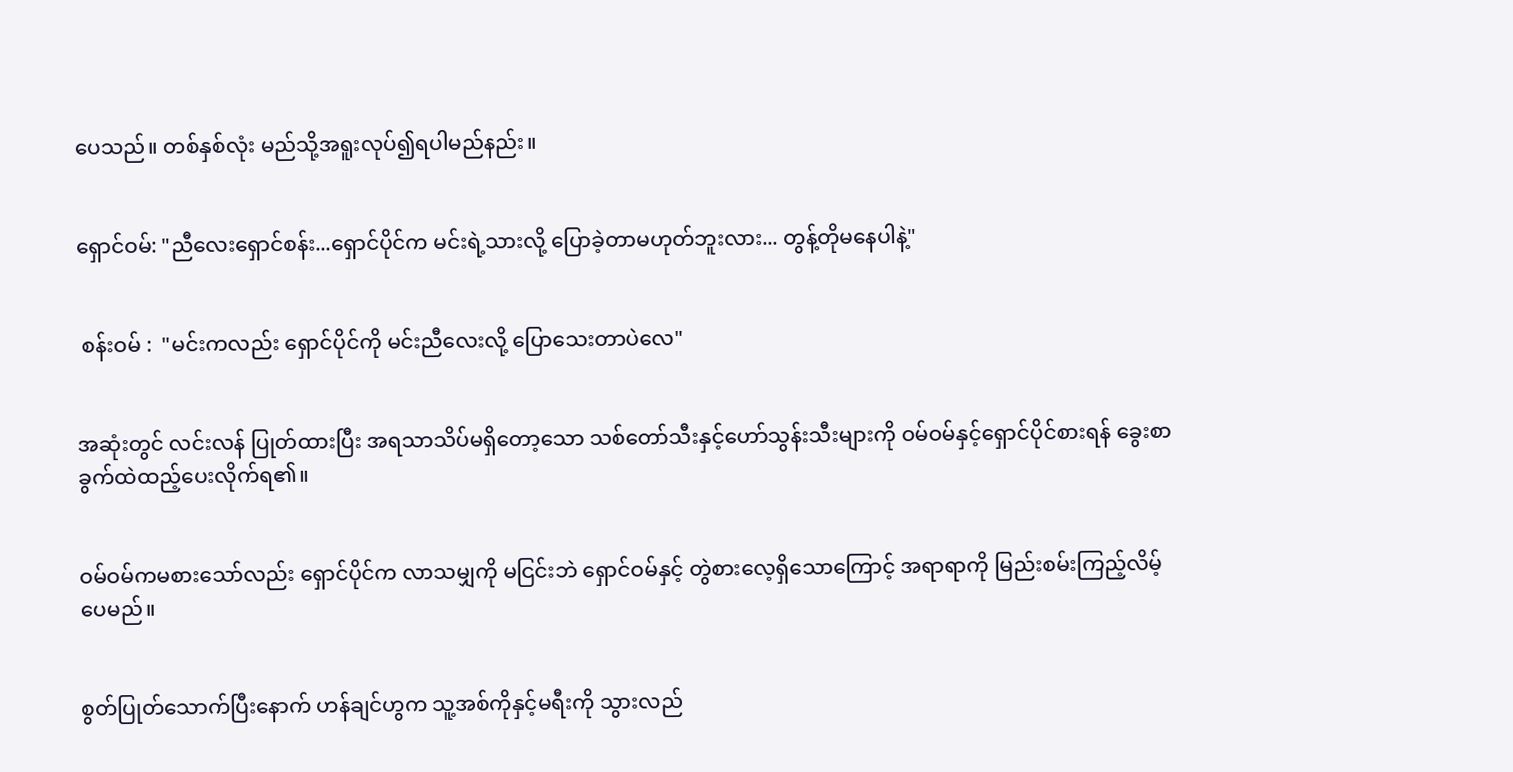ပေသည်။ တစ်နှစ်လုံး မည်သို့အရူးလုပ်၍ရပါမည်နည်း။


ရှောင်ဝမ်: "ညီလေးရှောင်စန်း...ရှောင်ပိုင်က မင်းရဲ့သားလို့ ပြောခဲ့တာမဟုတ်ဘူးလား... တွန့်တိုမနေပါနဲ့"


 စန်းဝမ် :  "မင်းကလည်း ရှောင်ပိုင်ကို မင်းညီလေးလို့ ပြောသေးတာပဲလေ"


အဆုံးတွင် လင်းလန် ပြုတ်ထားပြီး အရသာသိပ်မရှိတော့သော သစ်တော်သီးနှင့်ဟော်သွန်းသီးများကို ဝမ်ဝမ်နှင့်ရှောင်ပိုင်စားရန် ခွေးစာခွက်ထဲထည့်ပေးလိုက်ရ၏။


ဝမ်ဝမ်ကမစားသော်လည်း ရှောင်ပိုင်က လာသမျှကို မငြင်းဘဲ ရှောင်ဝမ်နှင့် တွဲစားလေ့ရှိသောကြောင့် အရာရာကို မြည်းစမ်းကြည့်လိမ့်ပေမည်။


စွတ်ပြုတ်သောက်ပြီးနောက် ဟန်ချင်ဟွက သူ့အစ်ကိုနှင့်မရီးကို သွားလည်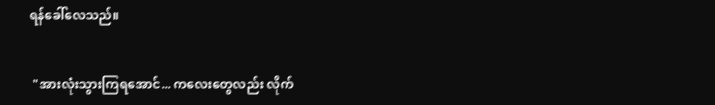ရန်ခေါ်လေသည်။


 "အားလုံးသွားကြရအောင်... ကလေးတွေလည်း လိုက်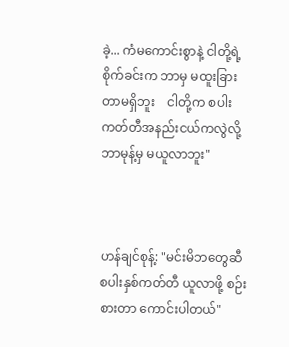ခဲ့... ကံမကောင်းစွာနဲ့ ငါတို့ရဲ့ စိုက်ခင်းက ဘာမှ မထူးခြားတာမရှိဘူး    ငါတို့က စပါးကတ်တီအနည်းငယ်ကလွဲလို့ ဘာမုန့်မှ မယူလာဘူး"



ဟန်ချင်စုန့်: "မင်းမိဘတွေဆီ စပါးနှစ်ကတ်တီ ယူလာဖို့ စဉ်းစားတာ ကောင်းပါတယ်"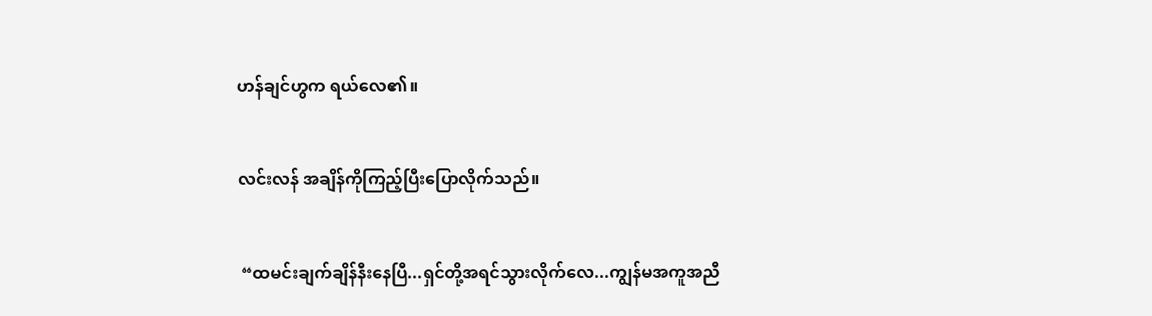ဟန်ချင်ဟွက ရယ်လေ၏။


လင်းလန် အချိန်ကိုကြည့်ပြီးပြောလိုက်သည်။


 “ထမင်းချက်ချိန်နီးနေပြီ...ရှင်တို့အရင်သွားလိုက်လေ...ကျွန်မအကူအညီ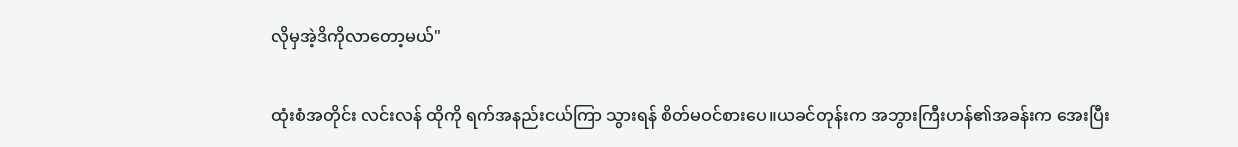လိုမှအဲ့ဒိကိုလာတော့မယ်"

ထုံးစံအတိုင်း လင်းလန် ထိုကို ရက်အနည်းငယ်ကြာ သွားရန် စိတ်မဝင်စားပေ။ယခင်တုန်းက အဘွားကြီးဟန်၏အခန်းက အေးပြီး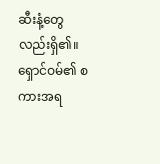ဆီးနံ့တွေလည်းရှိ၏။ရှောင်ဝမ်၏ စကားအရ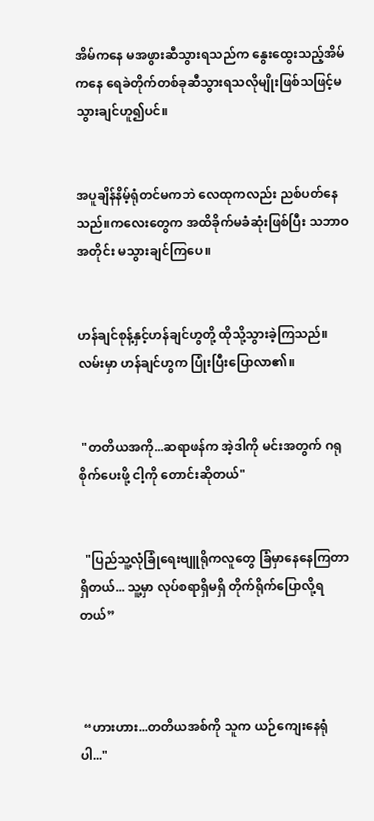အိမ်ကနေ မအဖွားဆီသွားရသည်က နွေးထွေးသည့်အိမ်ကနေ ရေခဲတိုက်တစ်ခုဆီသွားရသလိုမျိုးဖြစ်သဖြင့်မသွားချင်ဟူ၍ပင်။


အပူချိန်နိမ့်ရုံတင်မကဘဲ လေထုကလည်း ညစ်ပတ်နေသည်။ကလေးတွေက အထိခိုက်မခံဆုံးဖြစ်ပြီး သဘာဝအတိုင်း မသွားချင်ကြပေ။


ဟန်ချင်စုန့်နှင့်ဟန်ချင်ဟွတို့ ထိုသို့သွားခဲ့ကြသည်။ လမ်းမှာ ဟန်ချင်ဟွက ပြုံးပြီးပြောလာ၏။


 "တတိယအကို...ဆရာဖန်က အဲ့ဒါကို မင်းအတွက် ဂရုစိုက်ပေးဖို့ ငါ့ကို တောင်းဆိုတယ်"


  "ပြည်သူ့လုံခြုံရေးဗျူရိုကလူတွေ ခြံမှာနေနေကြတာရှိတယ်... သူ့မှာ လုပ်စရာရှိမရှိ တိုက်ရိုက်ပြောလို့ရတယ်”



 “ဟားဟား...တတိယအစ်ကို သူက ယဉ်ကျေးနေရုံပါ..."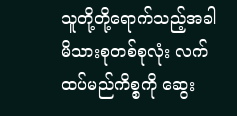သူတို့တို့ရောက်သည့်အခါ မိသားစုတစ်စုလုံး လက်ထပ်မည်ကိစ္စကို ဆွေး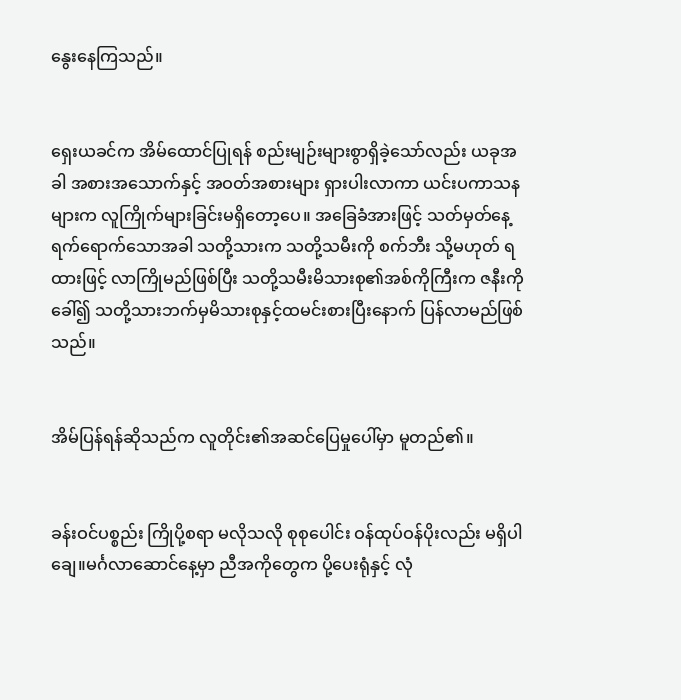နွေးနေကြသည်။


ရှေးယခင်က အိမ်ထောင်ပြုရန် စည်းမျဉ်းများစွာရှိခဲ့သော်လည်း ယခုအခါ အစားအသောက်နှင့် အဝတ်အစားများ ရှားပါးလာကာ ယင်းပကာသနများက လူကြိုက်များခြင်းမရှိတော့ပေ။ အခြေခံအားဖြင့် သတ်မှတ်နေ့ရက်ရောက်သောအခါ သတို့သားက သတို့သမီးကို စက်ဘီး သို့မဟုတ် ရထားဖြင့် လာကြိုမည်ဖြစ်ပြီး သတို့သမီးမိသားစု၏အစ်ကိုကြီးက ဇနီးကိုခေါ်၍ သတို့သားဘက်မှမိသားစုနှင့်ထမင်းစားပြီးနောက် ပြန်လာမည်ဖြစ်သည်။


အိမ်ပြန်ရန်ဆိုသည်က လူတိုင်း၏အဆင်ပြေမှုပေါ်မှာ မူတည်၏။


ခန်းဝင်ပစ္စည်း ကြိုပို့စရာ မလိုသလို စုစုပေါင်း ဝန်ထုပ်ဝန်ပိုးလည်း မရှိပါချေ။မင်္ဂလာဆောင်နေ့မှာ ညီအကိုတွေက ပို့ပေးရုံနှင့် လုံ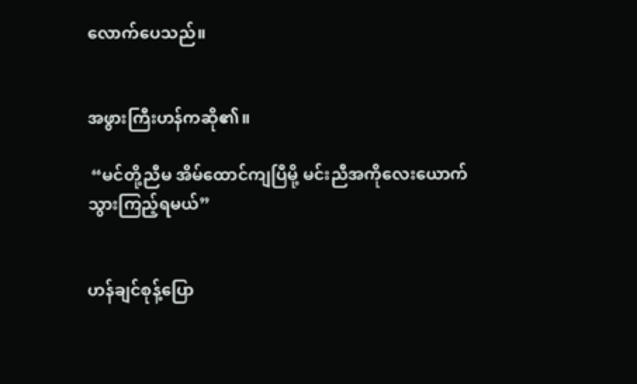လောက်ပေသည်။


အဖွားကြီးဟန်ကဆို၏။

 “မင်တို့ညီမ အိမ်ထောင်ကျပြီမို့ မင်းညီအကိုလေးယောက် သွားကြည့်ရမယ်”


ဟန်ချင်စုန့်ပြော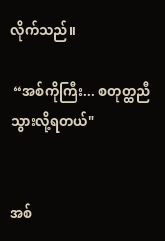လိုက်သည်။

 “အစ်ကိုကြီး... စတုတ္ထညီ သွားလို့ရတယ်"


အစ်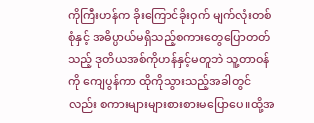ကိုကြီးဟန်က ခိုးကြောင်ခိုးဝှက် မျက်လုံးတစ်စုံနှင့် အဓိပ္ပာယ်မရှိသည့်စကားတွေပြောတတ်သည့် ဒုတိယအစ်ကိုဟန်နှင့်မတူဘဲ သူ့တာဝန်ကို ကျေပွန်ကာ ထိုကိုသွားသည့်အခါတွင်လည်း စကားများများစားစားမပြောပေ။ထို့အ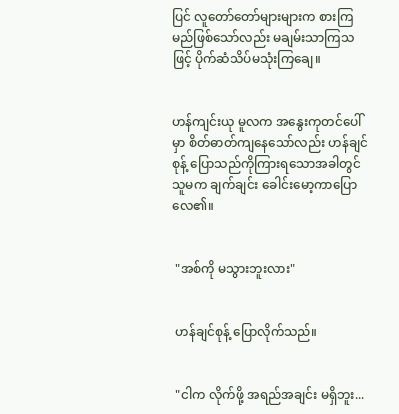ပြင် လူတော်တော်များများက စားကြမည်ဖြစ်သော်လည်း မချမ်းသာကြသဖြင့် ပိုက်ဆံသိပ်မသုံးကြချေ။


ဟန်ကျင်းယု မူလက အနွေးကုတင်ပေါ်မှာ စိတ်ဓာတ်ကျနေသော်လည်း ဟန်ချင်စုန့် ပြောသည်ကိုကြားရသောအခါတွင် သူမက ချက်ချင်း ခေါင်းမော့ကာပြောလေ၏။


 "အစ်ကို မသွားဘူးလား"


 ဟန်ချင်စုန့် ပြောလိုက်သည်။


 "ငါက လိုက်ဖို့ အရည်အချင်း မရှိဘူး...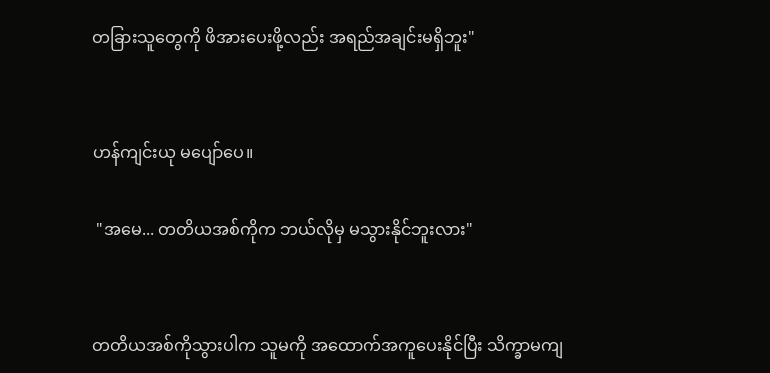တခြားသူတွေကို ဖိအားပေးဖို့လည်း အရည်အချင်းမရှိဘူး"


ဟန်ကျင်းယု မပျော်ပေ။

 "အမေ... တတိယအစ်ကိုက ဘယ်လိုမှ မသွားနိုင်ဘူးလား"


တတိယအစ်ကိုသွားပါက သူမကို အထောက်အကူပေးနိုင်ပြီး သိက္ခာမကျ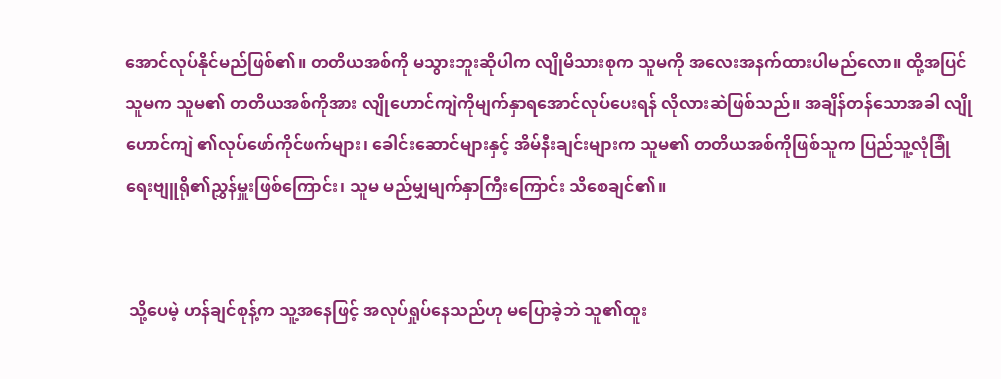အောင်လုပ်နိုင်မည်ဖြစ်၏။ တတိယအစ်ကို မသွားဘူးဆိုပါက လျိုမိသားစုက သူမကို အလေးအနက်ထားပါမည်လော။ ထို့အပြင်သူမက သူမ၏ တတိယအစ်ကိုအား လျိုဟောင်ကျဲကိုမျက်နှာရအောင်လုပ်ပေးရန် လိုလားဆဲဖြစ်သည်။ အချိန်တန်သောအခါ လျိုဟောင်ကျဲ ၏လုပ်ဖော်ကိုင်ဖက်များ၊ ခေါင်းဆောင်များနှင့် အိမ်နီးချင်းများက သူမ၏ တတိယအစ်ကိုဖြစ်သူက ပြည်သူ့လုံခြုံရေးဗျူရို၏ညွှန်မှူးဖြစ်ကြောင်း၊ သူမ မည်မျှမျက်နှာကြီးကြောင်း သိစေချင်၏။


 သို့ပေမဲ့ ဟန်ချင်စုန့်က သူ့အနေဖြင့် အလုပ်ရှုပ်နေသည်ဟု မပြောခဲ့ဘဲ သူ၏ထူး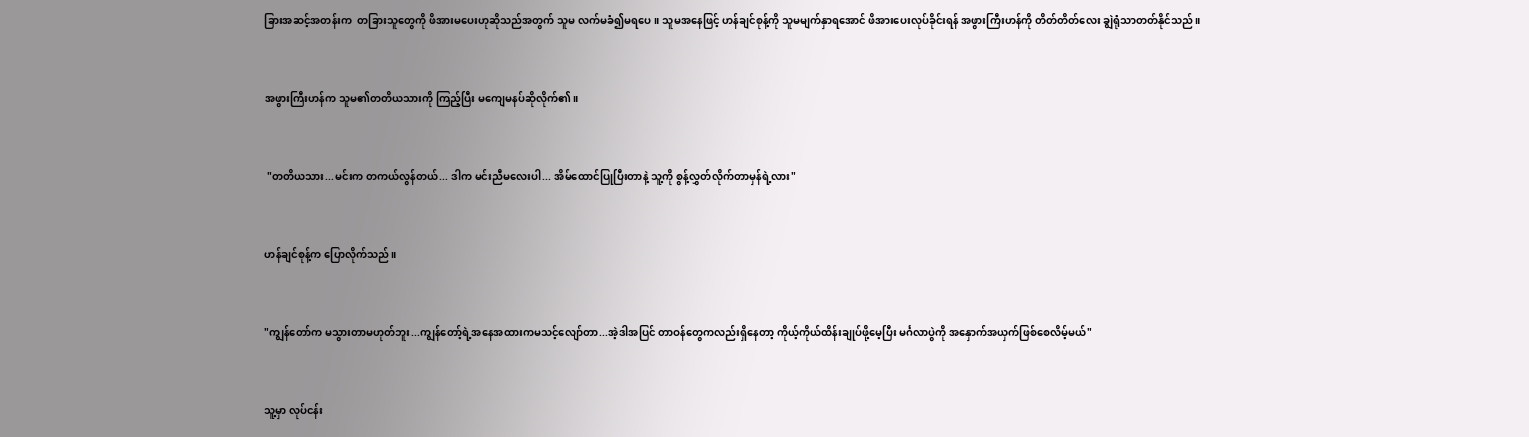ခြားအဆင့်အတန်းက  တခြားသူတွေကို ဖိအားမပေးဟုဆိုသည်အတွက် သူမ လက်မခံ၍မရပေ။ သူမအနေဖြင့် ဟန်ချင်စုန့်ကို သူမမျက်နှာရအောင် ဖိအားပေးလုပ်ခိုင်းရန် အဖွားကြီးဟန်ကို တိတ်တိတ်လေး ချွဲရုံသာတတ်နိုင်သည်။


အဖွားကြီးဟန်က သူမ၏တတိယသားကို ကြည့်ပြီး မကျေမနပ်ဆိုလိုက်၏။


 "တတိယသား...မင်းက တကယ်လွန်တယ်... ဒါက မင်းညီမလေးပါ... အိမ်ထောင်ပြုပြီးတာနဲ့ သူ့ကို စွန့်လွှတ်လိုက်တာမှန်ရဲ့လား"


ဟန်ချင်စုန့်က ပြောလိုက်သည်။


"ကျွန်တော်က မသွားတာမဟုတ်ဘူး...ကျွန်တော့်ရဲ့အနေအထားကမသင့်လျော်တာ...အဲ့ဒါအပြင် တာဝန်တွေကလည်းရှိနေတာ့ ကိုယ့်ကိုယ်ထိန်းချုပ်ဖို့မေ့ပြီး မင်္ဂလာပွဲကို အနှောက်အယှက်ဖြစ်စေလိမ့်မယ်"


သူ့မှာ လုပ်ငန်း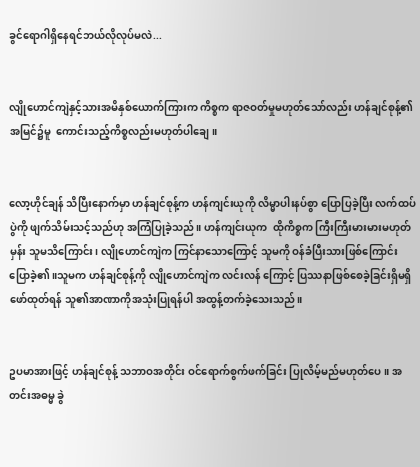ခွင်ရောဂါရှိနေရင်ဘယ်လိုလုပ်မလဲ...


လျိုဟောင်ကျဲနှင့်သားအမိနှစ်ယောက်ကြားက ကိစ္စက ရာဇဝတ်မှုမဟုတ်သော်လည်း ဟန်ချင်စုန့်၏အမြင်၌မူ  ကောင်းသည့်ကိစ္စလည်းမဟုတ်ပါချေ။


လော့ဟိုင်ချန် သိပြီးနောက်မှာ ဟန်ချင်စုန့်က ဟန်ကျင်းယုကို လိမ္မာပါးနပ်စွာ ပြောပြခဲ့ပြီး လက်ထပ်ပွဲကို ဖျက်သိမ်းသင့်သည်ဟု အကြံပြုခဲ့သည်။ ဟန်ကျင်းယုက  ထိုကိစ္စက ကြီးကြီးမားမားမဟုတ်မှန်း သူမသိကြောင်း၊ လျိုဟောင်ကျဲက ကြင်နာသောကြောင့် သူမကို ဝန်ခံပြီးသားဖြစ်ကြောင်း ပြောခဲ့၏။သူမက ဟန်ချင်စုန့်ကို လျိုဟောင်ကျဲက လင်းလန် ကြောင့် ပြဿနာဖြစ်စေခဲ့ခြင်းရှိမရှိဖော်ထုတ်ရန် သူ၏အာဏာကိုအသုံးပြုရန်ပါ အထွန့်တက်ခဲ့သေးသည်။


ဥပမာအားဖြင့် ဟန်ချင်စုန့် သဘာဝအတိုင်း ဝင်ရောက်စွက်ဖက်ခြင်း ပြုလိမ့်မည်မဟုတ်ပေ။ အတင်းအဓမ္မ ခွဲ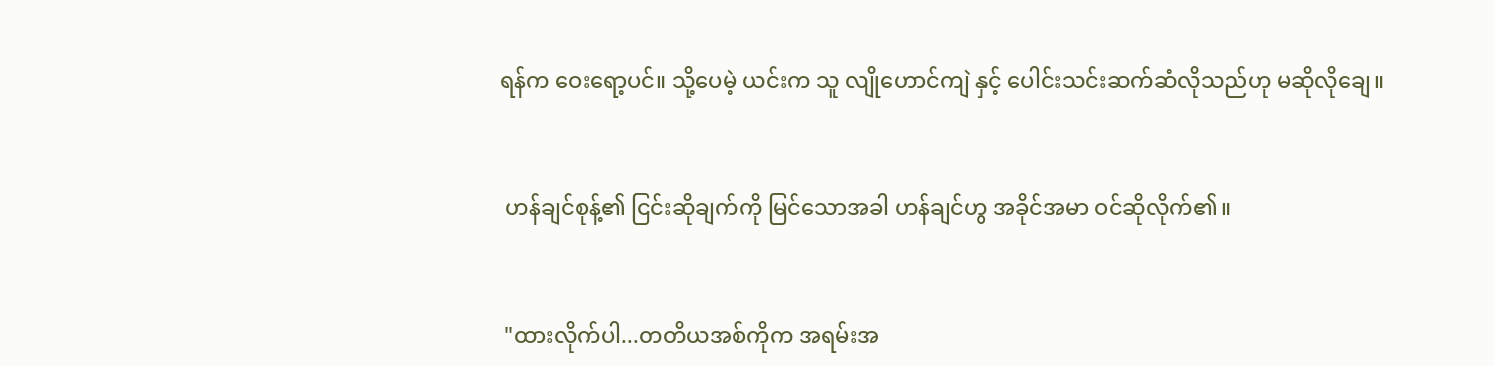ရန်က ဝေးရော့ပင်။ သို့ပေမဲ့ ယင်းက သူ လျိုဟောင်ကျဲ နှင့် ပေါင်းသင်းဆက်ဆံလိုသည်ဟု မဆိုလိုချေ။


 ဟန်ချင်စုန့်၏ ငြင်းဆိုချက်ကို မြင်သောအခါ ဟန်ချင်ဟွ အခိုင်အမာ ဝင်ဆိုလိုက်၏။


 "ထားလိုက်ပါ...တတိယအစ်ကိုက အရမ်းအ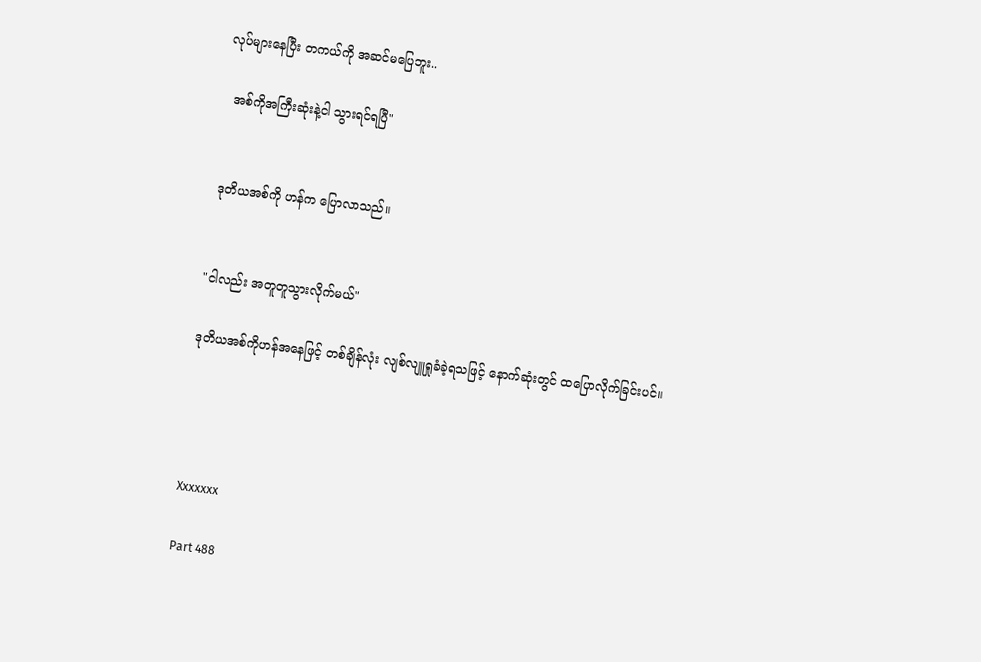လုပ်များနေပြီး တကယ်ကို အဆင်မပြေဘူး..

  အစ်ကိုအကြီးဆုံးနဲ့ငါ သွားရင်ရပြီ"


 ဒုတိယအစ်ကို ဟန်က ပြောလာသည်။


"ငါလည်း အတူတူသွားလိုက်မယ်"

ဒုတိယအစ်ကိုဟန်အနေဖြင့် တစ်ချိန်လုံး လျစ်လျူရှုခံခဲ့ရသဖြင့် နောက်ဆုံးတွင် ထပြောလိုက်ခြင်းပင်။




Xxxxxxx

Part 488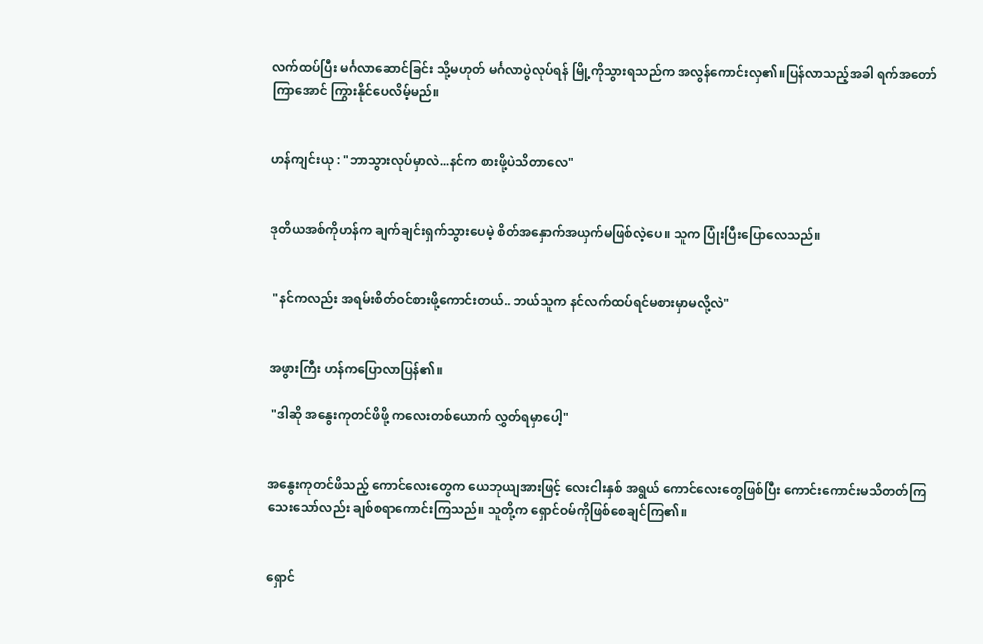လက်ထပ်ပြီး မင်္ဂလာဆောင်ခြင်း သို့မဟုတ် မင်္ဂလာပွဲလုပ်ရန် မြို့ကိုသွားရသည်က အလွန်ကောင်းလှ၏။ပြန်လာသည့်အခါ ရက်အတော်ကြာအောင် ကြွားနိုင်ပေလိမ့်မည်။


ဟန်ကျင်းယု : "ဘာသွားလုပ်မှာလဲ...နင်က စားဖို့ပဲသိတာလေ"


ဒုတိယအစ်ကိုဟန်က ချက်ချင်းရှက်သွားပေမဲ့ စိတ်အနှောက်အယှက်မဖြစ်လဲ့ပေ။ သူက ပြုံးပြီးပြောလေသည်။


 "နင်ကလည်း အရမ်းစိတ်ဝင်စားဖို့ကောင်းတယ်.. ဘယ်သူက နင်လက်ထပ်ရင်မစားမှာမလို့လဲ"


အဖွားကြီး ဟန်ကပြောလာပြန်၏။

 "ဒါဆို အနွေးကုတင်ဖိဖို့ ကလေးတစ်ယောက် လွှတ်ရမှာပေါ့"


အနွေးကုတင်ဖိသည့် ကောင်လေးတွေက ယေဘုယျအားဖြင့် လေးငါးနှစ် အရွယ် ကောင်လေးတွေဖြစ်ပြီး ကောင်းကောင်းမသိတတ်ကြသေးသော်လည်း ချစ်စရာကောင်းကြသည်။ သူတို့က ရှောင်ဝမ်ကိုဖြစ်စေချင်ကြ၏။


ရှောင်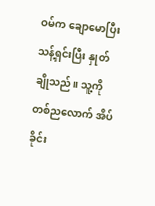ဝမ်က ချောမောပြီး သန့်ရှင်းပြီး နှုတ်ချိုသည်။ သူ့ကို တစ်ညလောက် အိပ်ခိုင်း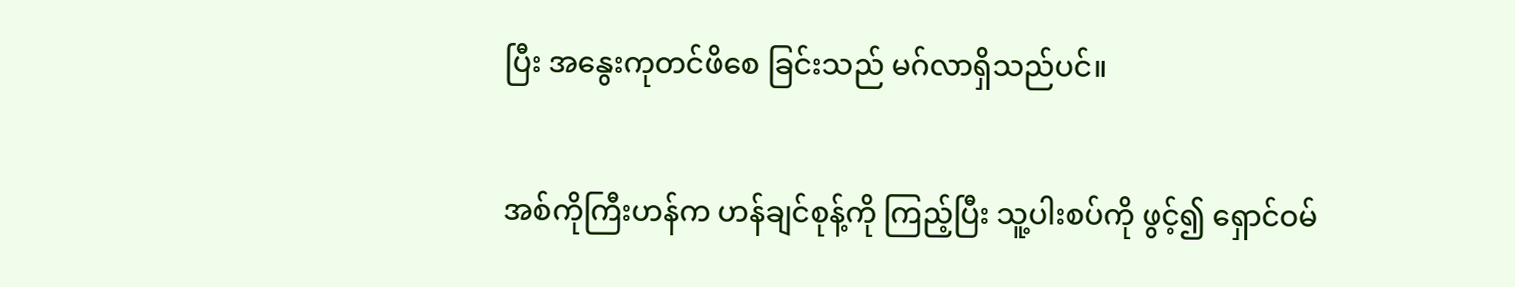ပြီး အနွေးကုတင်ဖိစေ ခြင်းသည် မဂ်လာရှိသည်ပင်။


အစ်ကိုကြီးဟန်က ဟန်ချင်စုန့်ကို ကြည့်ပြီး သူ့ပါးစပ်ကို ဖွင့်၍ ရှောင်ဝမ်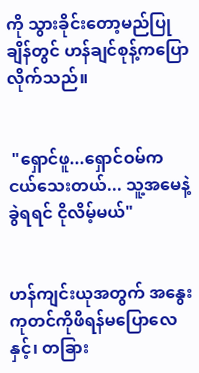ကို သွားခိုင်းတော့မည်ပြုချိန်တွင် ဟန်ချင်စုန့်ကပြောလိုက်သည်။


 "ရှောင်ဖူ...ရှောင်ဝမ်က ငယ်သေးတယ်... သူ့အမေနဲ့ခွဲရရင် ငိုလိမ့်မယ်"


ဟန်ကျင်းယုအတွက် အနွေးကုတင်ကိုဖိရန်မပြောလေနှင့်၊ တခြား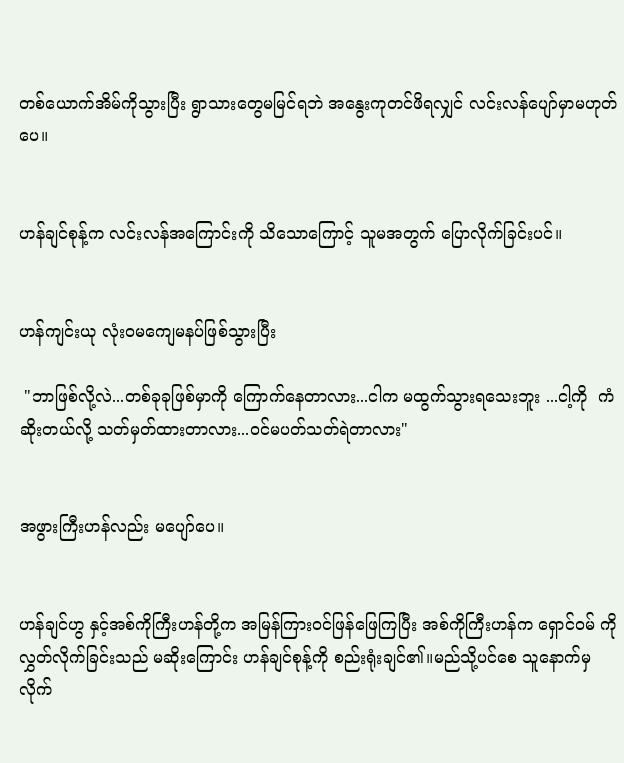တစ်ယောက်အိမ်ကိုသွားပြီး ရွာသားတွေမမြင်ရဘဲ အနွေးကုတင်ဖိရလျှင် လင်းလန်ပျော်မှာမဟုတ်ပေ။


ဟန်ချင်စုန့်က လင်းလန်အကြောင်းကို သိသောကြောင့် သူမအတွက် ပြောလိုက်ခြင်းပင်။


ဟန်ကျင်းယု လုံးဝမကျေမနပ်ဖြစ်သွားပြီး

 "ဘာဖြစ်လို့လဲ...တစ်ခုခုဖြစ်မှာကို ကြောက်နေတာလား...ငါက မထွက်သွားရသေးဘူး ...ငါ့ကို  ကံဆိုးတယ်လို့ သတ်မှတ်ထားတာလား...ဝင်မပတ်သတ်ရဲတာလား"


အဖွားကြီးဟန်လည်း မပျော်ပေ။


ဟန်ချင်ဟွ နှင့်အစ်ကိုကြီးဟန်တို့က အမြန်ကြားဝင်ဖြန်ဖြေကြပြီး အစ်ကိုကြီးဟန်က ရှောင်ဝမ် ကို လွှတ်လိုက်ခြင်းသည် မဆိုးကြောင်း ဟန်ချင်စုန့်ကို စည်းရုံးချင်၏။မည်သို့ပင်စေ သူနောက်မှ လိုက်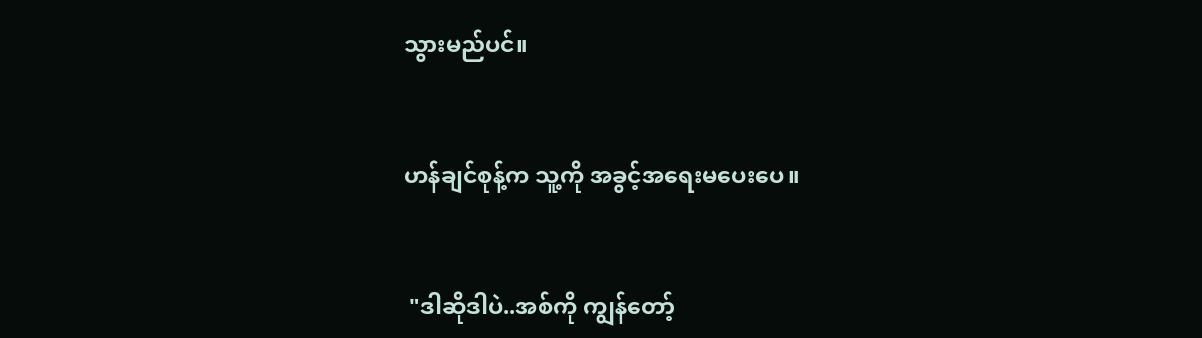သွားမည်ပင်။


ဟန်ချင်စုန့်က သူ့ကို အခွင့်အရေးမပေးပေ။


 "ဒါဆိုဒါပဲ..အစ်ကို ကျွန်တော့်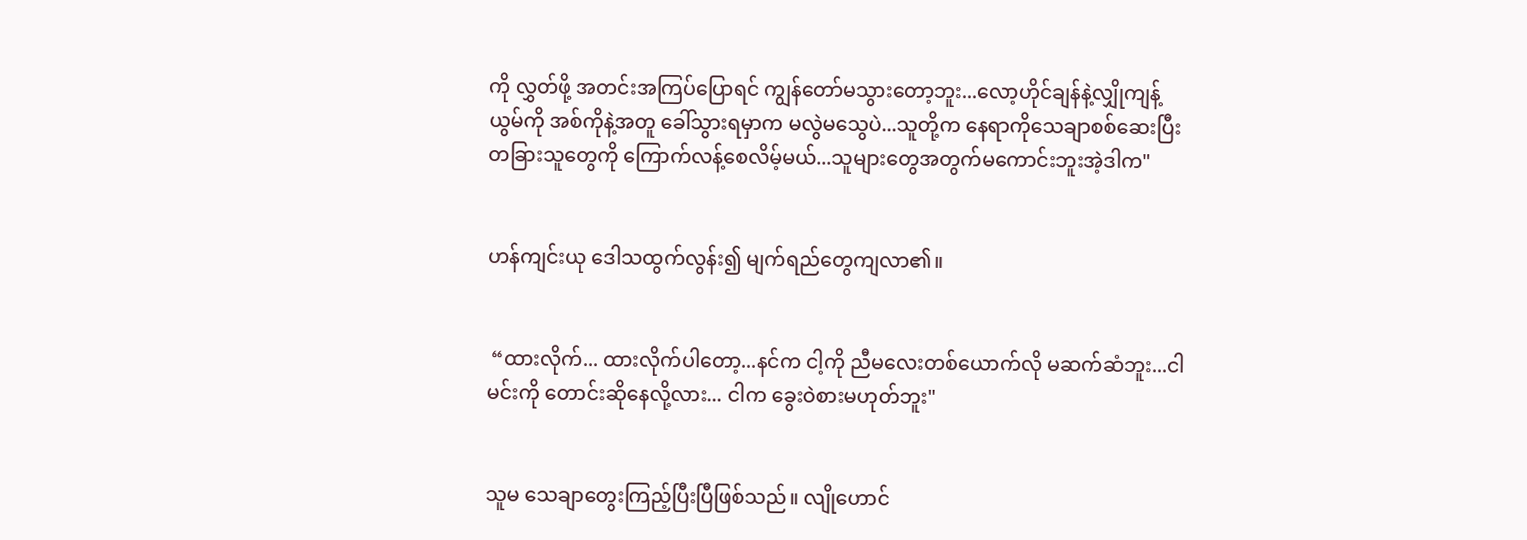ကို လွှတ်ဖို့ အတင်းအကြပ်ပြောရင် ကျွန်တော်မသွားတော့ဘူး...လော့ဟိုင်ချန်နဲ့လျှိုကျန့်ယွမ်ကို အစ်ကိုနဲ့အတူ ခေါ်သွားရမှာက မလွဲမသွေပဲ...သူတို့က နေရာကိုသေချာစစ်ဆေးပြီး တခြားသူတွေကို ကြောက်လန့်စေလိမ့်မယ်...သူများတွေအတွက်မကောင်းဘူးအဲ့ဒါက"


ဟန်ကျင်းယု ဒေါသထွက်လွန်း၍ မျက်ရည်တွေကျလာ၏။


 “ထားလိုက်... ထားလိုက်ပါတော့...နင်က ငါ့ကို ညီမလေးတစ်ယောက်လို မဆက်ဆံဘူး...ငါ မင်းကို တောင်းဆိုနေလို့လား... ငါက ခွေးဝဲစားမဟုတ်ဘူး"


သူမ သေချာတွေးကြည့်ပြီးပြီဖြစ်သည်။ လျိုဟောင်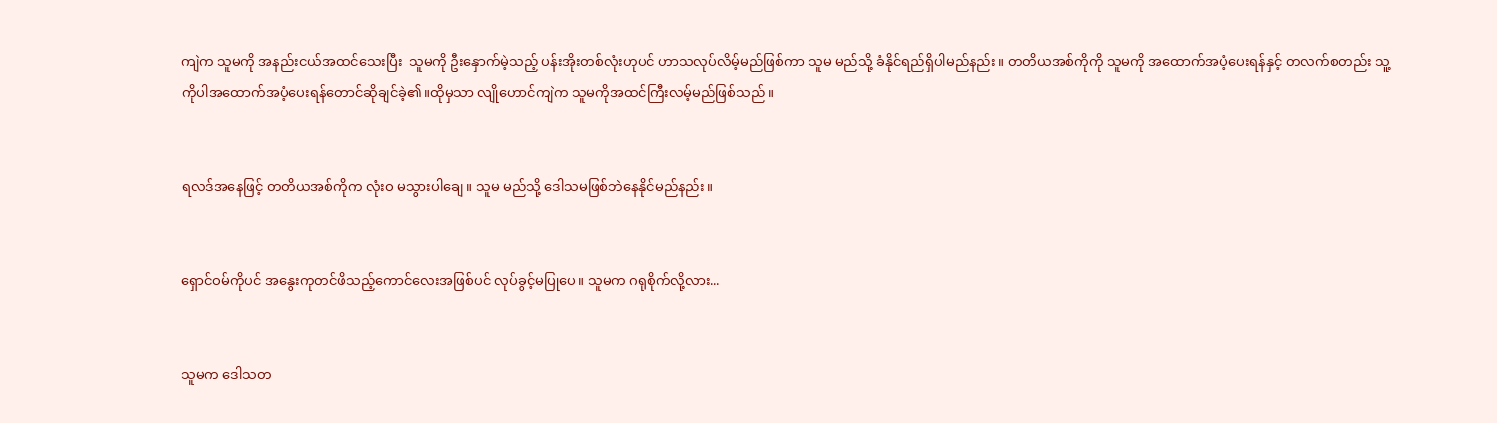ကျဲက သူမကို အနည်းငယ်အထင်သေးပြီး  သူမကို ဦးနှောက်မဲ့သည့် ပန်းအိုးတစ်လုံးဟုပင် ဟာသလုပ်လိမ့်မည်ဖြစ်ကာ သူမ မည်သို့ ခံနိုင်ရည်ရှိပါမည်နည်း။ တတိယအစ်ကိုကို သူမကို အထောက်အပံ့ပေးရန်နှင့် တလက်စတည်း သူ့ကိုပါအထောက်အပံ့ပေးရန်တောင်ဆိုချင်ခဲ့၏။ထိုမှသာ လျိုဟောင်ကျဲက သူမကိုအထင်ကြီးလမ့်မည်ဖြစ်သည်။


ရလဒ်အနေဖြင့် တတိယအစ်ကိုက လုံးဝ မသွားပါချေ။ သူမ မည်သို့ ဒေါသမဖြစ်ဘဲနေနိုင်မည်နည်း။


ရှောင်ဝမ်ကိုပင် အနွေးကုတင်ဖိသည့်ကောင်လေးအဖြစ်ပင် လုပ်ခွင့်မပြုပေ။ သူမက ဂရုစိုက်လို့လား...


သူမက ဒေါသတ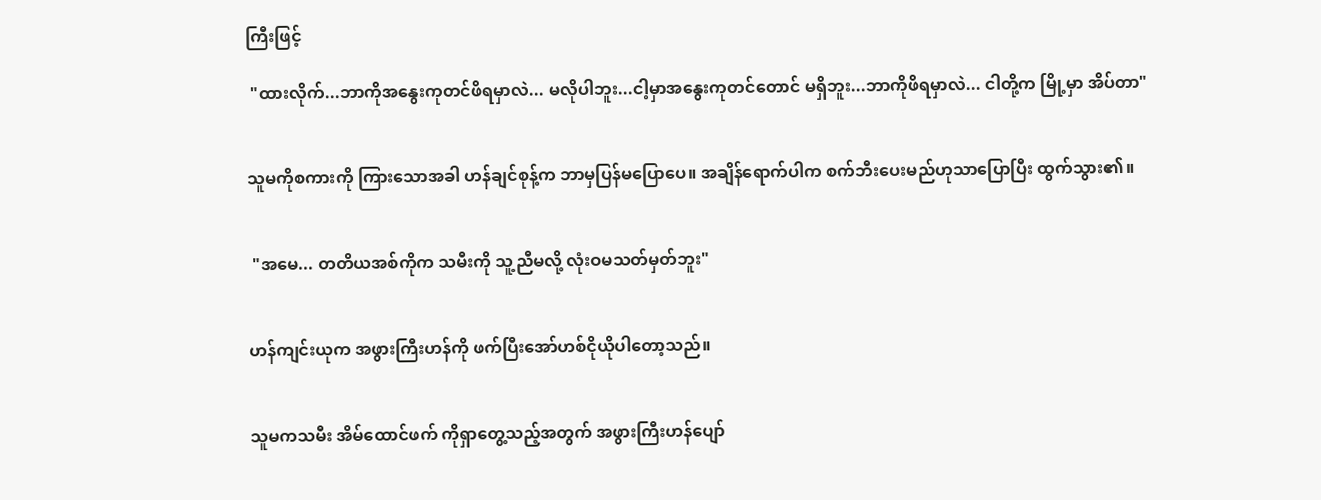ကြီးဖြင့်

 "ထားလိုက်...ဘာကိုအနွေးကုတင်ဖိရမှာလဲ... မလိုပါဘူး...ငါ့မှာအနွေးကုတင်တောင် မရှိဘူး...ဘာကိုဖိရမှာလဲ... ငါတို့က မြို့မှာ အိပ်တာ"


သူမကိုစကားကို ကြားသောအခါ ဟန်ချင်စုန့်က ဘာမှပြန်မပြောပေ။ အချိန်ရောက်ပါက စက်ဘီးပေးမည်ဟုသာပြောပြီး ထွက်သွား၏။


 "အမေ... တတိယအစ်ကိုက သမီးကို သူ့ညီမလို့ လုံးဝမသတ်မှတ်ဘူး"


ဟန်ကျင်းယုက အဖွားကြီးဟန်ကို ဖက်ပြီးအော်ဟစ်ငိုယိုပါတော့သည်။


သူမကသမီး အိမ်ထောင်ဖက် ကိုရှာတွေ့သည့်အတွက် အဖွားကြီးဟန်ပျော်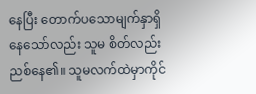နေပြီး တောက်ပသောမျက်နှာရှိနေသော်လည်း သူမ စိတ်လည်းညစ်နေ၏။ သူမလက်ထဲမှာကိုင်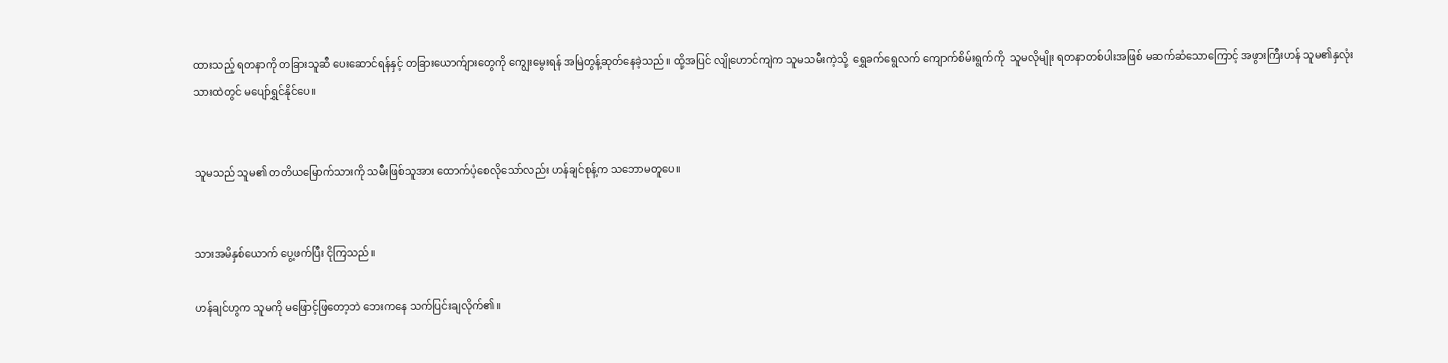ထားသည့် ရတနာကို တခြားသူဆီ ပေးဆောင်ရန်နှင့် တခြားယောက်ျားတွေကို ကျွေးမွေးရန် အမြဲတွန့်ဆုတ်နေခဲ့သည်။ ထို့အပြင် လျိုဟောင်ကျဲက သူမသမီးကဲ့သို့  ရွှေခက်ရွေလက် ကျောက်စိမ်းရွက်ကို  သူမလိုမျိုး ရတနာတစ်ပါးအဖြစ် မဆက်ဆံသောကြောင့် အဖွားကြီးဟန် သူမ၏နှလုံးသားထဲတွင် မပျော်ရွှင်နိုင်ပေ။


သူမသည် သူမ၏ တတိယမြောက်သားကို သမီးဖြစ်သူအား ထောက်ပံ့စေလိုသော်လည်း ဟန်ချင်စုန့်က သဘောမတူပေ။


သားအမိနှစ်ယောက် ပွေ့ဖက်ပြီး ငိုကြသည်။

ဟန်ချင်ဟွက သူမကို မဖြောင့်ဖြတော့ဘဲ ဘေးကနေ သက်ပြင်းချလိုက်၏။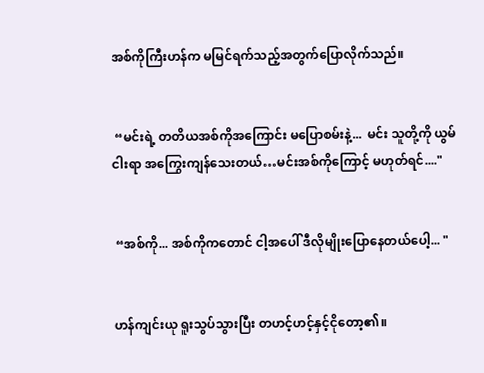အစ်ကိုကြီးဟန်က မမြင်ရက်သည့်အတွက်ပြောလိုက်သည်။


 “မင်းရဲ့ တတိယအစ်ကိုအကြောင်း မပြောစမ်းနဲ့...  မင်း သူတို့ကို ယွမ်ငါးရာ အကြွေးကျန်သေးတယ်…မင်းအစ်ကိုကြောင့် မဟုတ်ရင်...."


 “အစ်ကို... အစ်ကိုကတောင် ငါ့အပေါ် ဒီလိုမျိုးပြောနေတယ်ပေါ့... "


ဟန်ကျင်းယု ရူးသွပ်သွားပြီး တဟင့်ဟင့်နှင့်ငိုတော့၏။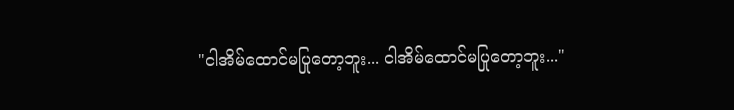"ငါအိမ်ထောင်မပြုတော့ဘူး... ငါအိမ်ထောင်မပြုတော့ဘူး..."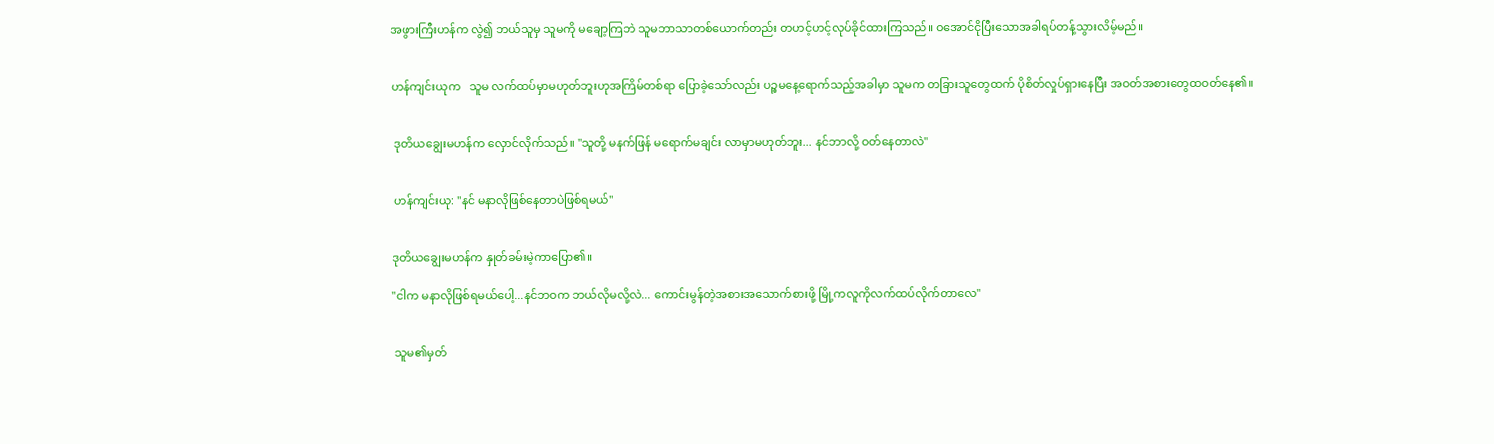အဖွားကြီးဟန်က လွဲ၍ ဘယ်သူမှ သူမကို မချော့ကြဘဲ သူမဘာသာတစ်ယောက်တည်း တဟင့်ဟင့်လုပ်ခိုင်ထားကြသည်။ ဝအောင်ငိုပြီးသောအခါရပ်တန့်သွားလိမ့်မည်။


ဟန်ကျင်းယုက   သူမ လက်ထပ်မှာမဟုတ်ဘူးဟုအကြိမ်တစ်ရာ ပြောခဲ့သော်လည်း ပဉ္စမနေ့ရောက်သည့်အခါမှာ သူမက တခြားသူတွေထက် ပိုစိတ်လှုပ်ရှားနေပြီး အဝတ်အစားတွေထဝတ်နေ၏။


 ဒုတိယချွေးမဟန်က လှောင်လိုက်သည်။ "သူတို့ မနက်ဖြန် မရောက်မချင်း လာမှာမဟုတ်ဘူး... နင်ဘာလို့ ဝတ်နေတာလဲ"


 ဟန်ကျင်းယု: "နင် မနာလိုဖြစ်နေတာပဲဖြစ်ရမယ်"


ဒုတိယချွေးမဟန်က နှုတ်ခမ်းမဲ့ကာပြော၏။

"ငါက မနာလိုဖြစ်ရမယ်ပေါ့...နင်ဘဝက ဘယ်လိုမလို့လဲ... ကောင်းမွန်တဲ့အစားအသောက်စားဖို့ မြို့ကလူကိုလက်ထပ်လိုက်တာလေ"


 သူမ၏မှတ်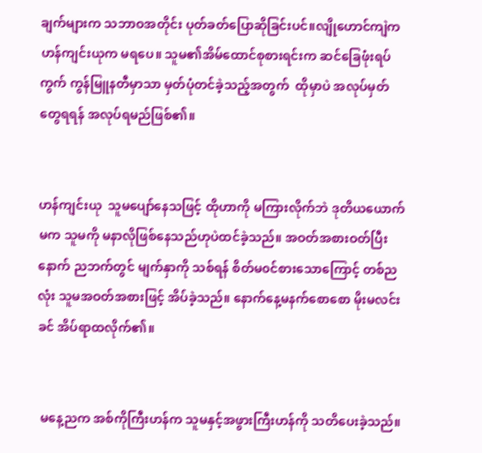ချက်များက သဘာဝအတိုင်း ပုတ်ခတ်ပြောဆိုခြင်းပင်။လျိုဟောင်ကျဲက ဟန်ကျင်းယုက မရပေ။ သူမ၏အိမ်ထောင်စုစားရင်းက ဆင်ခြေဖုံးရပ်ကွက် ကွန်မြူနတီမှာသာ မှတ်ပုံတင်ခဲ့သည့်အတွက်  ထိုမှာပဲ အလုပ်မှတ်တွေရရန် အလုပ်ရမည်ဖြစ်၏။


ဟန်ကျင်းယု  သူမပျော်နေသဖြင့် ထိုဟာကို မကြားလိုက်ဘဲ ဒုတိယယောက်မက သူမကို မနာလိုဖြစ်နေသည်ဟုပဲထင်ခဲ့သည်။ အဝတ်အစားဝတ်ပြီးနောက် ညဘက်တွင် မျက်နှာကို သစ်ရန် စိတ်မ၀င်စားသောကြောင့် တစ်ညလုံး သူမအဝတ်အစားဖြင့် အိပ်ခဲ့သည်။ နောက်နေ့မနက်စောစော မိုးမလင်းခင် အိပ်ရာထလိုက်၏။


 မနေ့ညက အစ်ကိုကြီးဟန်က သူမနှင့်အဖွားကြီးဟန်ကို သတိပေးခဲ့သည်။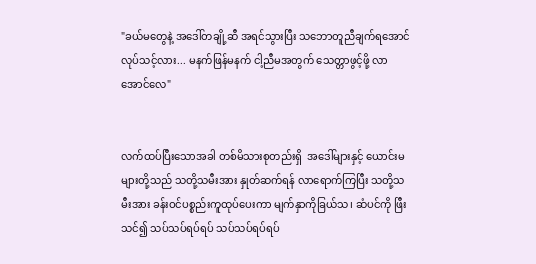"ခယ်မတွေနဲ့ အဒေါ်တချို့ဆီ အရင်သွားပြီး သဘောတူညီချက်ရအောင်လုပ်သင့်လား... မနက်ဖြန်မနက် ငါ့ညီမအတွက် သေတ္တာဖွင့်ဖို့ လာအောင်လေ"


လက်ထပ်ပြီးသောအခါ တစ်မိသားစုတည်းရှိ  အဒေါ်များနှင့် ယောင်းမများတို့သည် သတို့သမီးအား နှုတ်ဆက်ရန် လာရောက်ကြပြီး သတို့သမီးအား ခန်းဝင်ပစ္စည်းကူထုပ်ပေးကာ မျက်နှာကိုခြယ်သ၊ ဆံပင်ကို ဖြီးသင်၍ သပ်သပ်ရပ်ရပ် သပ်သပ်ရပ်ရပ်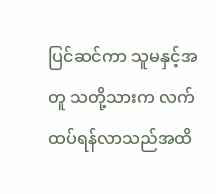ပြင်ဆင်ကာ သူမနှင့်အတူ သတို့သားက လက်ထပ်ရန်လာသည်အထိ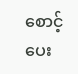စောင့်ပေး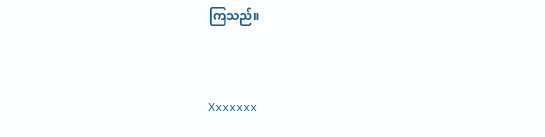ကြသည်။


Xxxxxxx